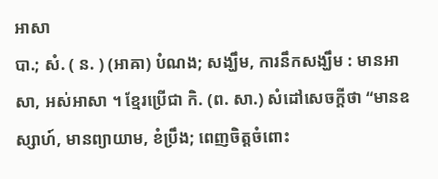អាសា
បា.; សំ. ( ន. ) (អាឝា) បំណង; សង្ឃឹម, ការនឹកសង្ឃឹម : មានអាសា, អស់អាសា ។ ខ្មែរប្រើជា កិ. (ព. សា.) សំដៅសេចក្ដីថា “មានឧស្សាហ៍, មានព្យាយាម, ខំប្រឹង; ពេញចិត្តចំពោះ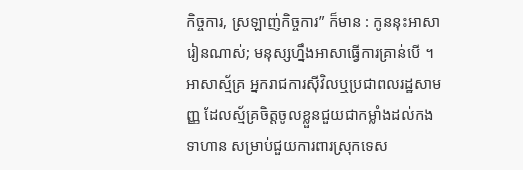កិច្ចការ, ស្រឡាញ់កិច្ចការ” ក៏មាន : កូននុះអាសារៀនណាស់; មនុស្សហ្នឹងអាសាធ្វើការគ្រាន់បើ ។ អាសាស្ម័គ្រ អ្នករាជការស៊ីវិលឬប្រជាពលរដ្ឋសាមញ្ញ ដែលស្ម័គ្រចិត្តចូលខ្លួនជួយជាកម្លាំងដល់កងទាហាន សម្រាប់ជួយការពារស្រុកទេស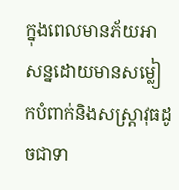ក្នុងពេលមានភ័យអាសន្នដោយមានសម្លៀកបំពាក់និងសស្រ្តាវុធដូចជាទា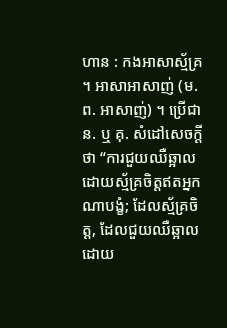ហាន : កងអាសាស្ម័គ្រ ។ អាសាអាសាញ់ (ម. ព. អាសាញ់) ។ ប្រើជា ន. ឬ គុ. សំដៅសេចក្ដីថា “ការជួយឈឺឆ្អាលដោយស្ម័គ្រចិត្តឥតអ្នកណាបង្ខំ; ដែលស្ម័គ្រចិត្ត, ដែលជួយឈឺឆ្អាលដោយ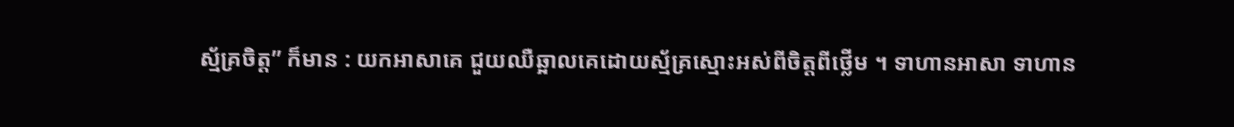ស្ម័គ្រចិត្ត” ក៏មាន : យកអាសាគេ ជួយឈឺឆ្អាលគេដោយស្ម័គ្រស្មោះអស់ពីចិត្តពីថ្លើម ។ ទាហានអាសា ទាហាន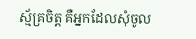ស្ម័គ្រចិត្ត គឺអ្នកដែលសុំចូល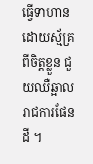ធ្វើទាហានដោយស្ម័គ្រពីចិត្តខ្លួន ជួយឈឺឆ្អាលរាជការផែនដី ។